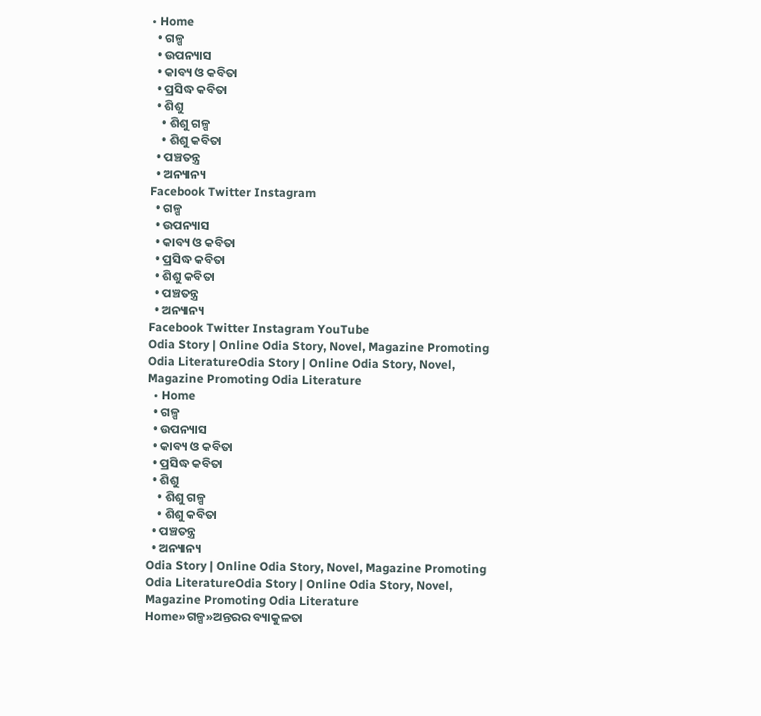• Home
  • ଗଳ୍ପ
  • ଉପନ୍ୟାସ
  • କାବ୍ୟ ଓ କବିତା
  • ପ୍ରସିଦ୍ଧ କବିତା
  • ଶିଶୁ
    • ଶିଶୁ ଗଳ୍ପ
    • ଶିଶୁ କବିତା
  • ପଞ୍ଚତନ୍ତ୍ର
  • ଅନ୍ୟାନ୍ୟ
Facebook Twitter Instagram
  • ଗଳ୍ପ
  • ଉପନ୍ୟାସ
  • କାବ୍ୟ ଓ କବିତା
  • ପ୍ରସିଦ୍ଧ କବିତା
  • ଶିଶୁ କବିତା
  • ପଞ୍ଚତନ୍ତ୍ର
  • ଅନ୍ୟାନ୍ୟ
Facebook Twitter Instagram YouTube
Odia Story | Online Odia Story, Novel, Magazine Promoting Odia LiteratureOdia Story | Online Odia Story, Novel, Magazine Promoting Odia Literature
  • Home
  • ଗଳ୍ପ
  • ଉପନ୍ୟାସ
  • କାବ୍ୟ ଓ କବିତା
  • ପ୍ରସିଦ୍ଧ କବିତା
  • ଶିଶୁ
    • ଶିଶୁ ଗଳ୍ପ
    • ଶିଶୁ କବିତା
  • ପଞ୍ଚତନ୍ତ୍ର
  • ଅନ୍ୟାନ୍ୟ
Odia Story | Online Odia Story, Novel, Magazine Promoting Odia LiteratureOdia Story | Online Odia Story, Novel, Magazine Promoting Odia Literature
Home»ଗଳ୍ପ»ଅନ୍ତରର ବ୍ୟାକୁଳତା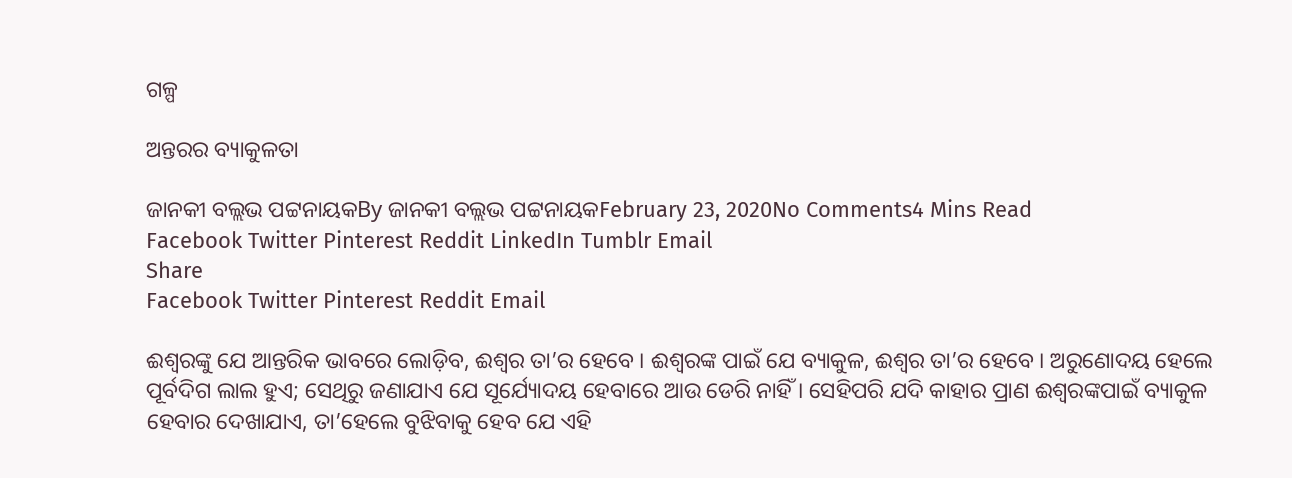ଗଳ୍ପ

ଅନ୍ତରର ବ୍ୟାକୁଳତା

ଜାନକୀ ବଲ୍ଲଭ ପଟ୍ଟନାୟକBy ଜାନକୀ ବଲ୍ଲଭ ପଟ୍ଟନାୟକFebruary 23, 2020No Comments4 Mins Read
Facebook Twitter Pinterest Reddit LinkedIn Tumblr Email
Share
Facebook Twitter Pinterest Reddit Email

ଈଶ୍ୱରଙ୍କୁ ଯେ ଆନ୍ତରିକ ଭାବରେ ଲୋଡ଼ିବ, ଈଶ୍ୱର ତା’ର ହେବେ । ଈଶ୍ୱରଙ୍କ ପାଇଁ ଯେ ବ୍ୟାକୁଳ, ଈଶ୍ୱର ତା’ର ହେବେ । ଅରୁଣୋଦୟ ହେଲେ ପୂର୍ବଦିଗ ଲାଲ ହୁଏ; ସେଥିରୁ ଜଣାଯାଏ ଯେ ସୂର୍ଯ୍ୟୋଦୟ ହେବାରେ ଆଉ ଡେରି ନାହିଁ । ସେହିପରି ଯଦି କାହାର ପ୍ରାଣ ଈଶ୍ୱରଙ୍କପାଇଁ ବ୍ୟାକୁଳ ହେବାର ଦେଖାଯାଏ, ତା’ହେଲେ ବୁଝିବାକୁ ହେବ ଯେ ଏହି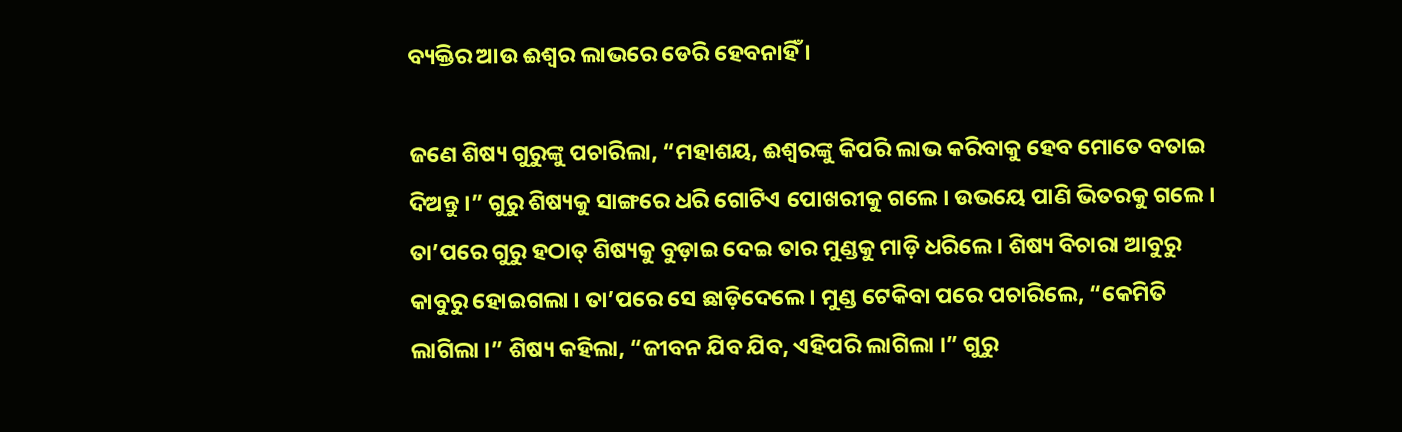ବ୍ୟକ୍ତିର ଆଉ ଈଶ୍ୱର ଲାଭରେ ଡେରି ହେବନାହିଁ ।

ଜଣେ ଶିଷ୍ୟ ଗୁରୁଙ୍କୁ ପଚାରିଲା, “ମହାଶୟ, ଈଶ୍ୱରଙ୍କୁ କିପରି ଲାଭ କରିବାକୁ ହେବ ମୋତେ ବତାଇ ଦିଅନ୍ତୁ ।” ଗୁରୁ ଶିଷ୍ୟକୁ ସାଙ୍ଗରେ ଧରି ଗୋଟିଏ ପୋଖରୀକୁ ଗଲେ । ଉଭୟେ ପାଣି ଭିତରକୁ ଗଲେ । ତା’ପରେ ଗୁରୁ ହଠାତ୍ ଶିଷ୍ୟକୁ ବୁଡ଼ାଇ ଦେଇ ତାର ମୁଣ୍ଡକୁ ମାଡ଼ି ଧରିଲେ । ଶିଷ୍ୟ ବିଚାରା ଆବୁରୁ କାବୁରୁ ହୋଇଗଲା । ତା’ପରେ ସେ ଛାଡ଼ିଦେଲେ । ମୁଣ୍ଡ ଟେକିବା ପରେ ପଚାରିଲେ, “କେମିତି ଲାଗିଲା ।” ଶିଷ୍ୟ କହିଲା, “ଜୀବନ ଯିବ ଯିବ, ଏହିପରି ଲାଗିଲା ।” ଗୁରୁ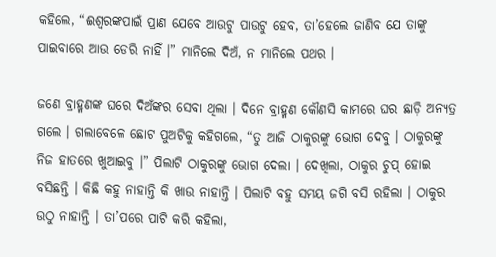କହିଲେ, “ଈଶ୍ୱରଙ୍କପାଇଁ ପ୍ରାଣ ଯେବେ ଆଉଟୁ ପାଉଟୁ ହେବ, ତା’ହେଲେ ଜାଣିବ ଯେ ତାଙ୍କୁ ପାଇବାରେ ଆଉ ଡେରି ନାହିଁ ।” ମାନିଲେ ଦିଅଁ, ନ ମାନିଲେ ପଥର ।

ଜଣେ ବ୍ରାହ୍ମଣଙ୍କ ଘରେ ଦିଅଁଙ୍କର ସେବା ଥିଲା । ଦିନେ ବ୍ରାହ୍ମଣ କୌଣସି କାମରେ ଘର ଛାଡ଼ି ଅନ୍ୟତ୍ର ଗଲେ । ଗଲାବେଳେ ଛୋଟ ପୁଅଟିକୁ କହିଗଲେ, “ତୁ ଆଜି ଠାକୁରଙ୍କୁ ଭୋଗ ଦେବୁ । ଠାକୁରଙ୍କୁ ନିଜ ହାତରେ ଖୁଆଇବୁ ।” ପିଲାଟି ଠାକୁରଙ୍କୁ ଭୋଗ ଦେଲା । ଦେଖିଲା, ଠାକୁର ଚୁପ୍ ହୋଇ ବସିଛନ୍ତି । କିଛି କହୁ ନାହାନ୍ତି କି ଖାଉ ନାହାନ୍ତି । ପିଲାଟି ବହୁ ସମୟ ଜଗି ବସି ରହିଲା । ଠାକୁର ଉଠୁ ନାହାନ୍ତି । ତା’ପରେ ପାଟି କରି କହିଲା,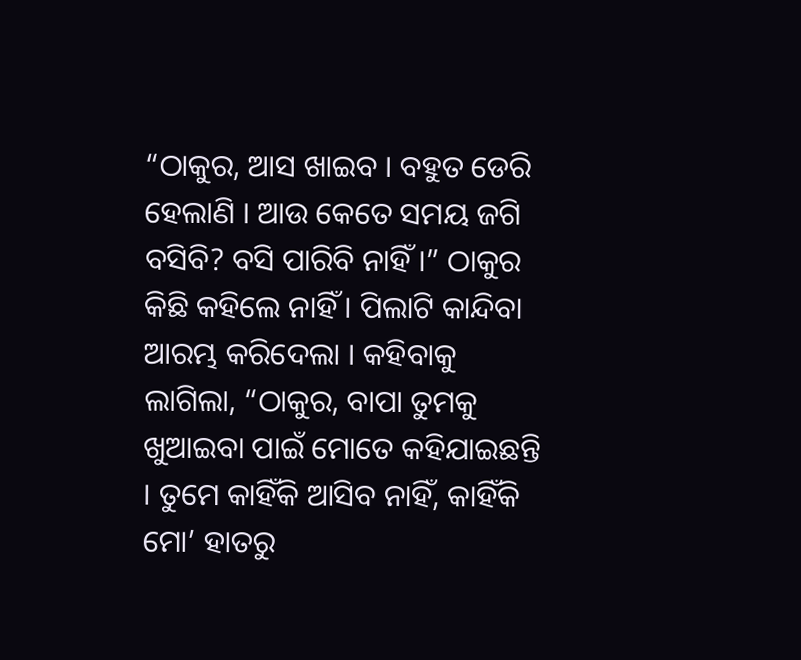“ଠାକୁର, ଆସ ଖାଇବ । ବହୁତ ଡେରି ହେଲାଣି । ଆଉ କେତେ ସମୟ ଜଗି ବସିବି? ବସି ପାରିବି ନାହିଁ ।” ଠାକୁର କିଛି କହିଲେ ନାହିଁ । ପିଲାଟି କାନ୍ଦିବା ଆରମ୍ଭ କରିଦେଲା । କହିବାକୁ ଲାଗିଲା, “ଠାକୁର, ବାପା ତୁମକୁ ଖୁଆଇବା ପାଇଁ ମୋତେ କହିଯାଇଛନ୍ତି । ତୁମେ କାହିଁକି ଆସିବ ନାହିଁ, କାହିଁକି ମୋ’ ହାତରୁ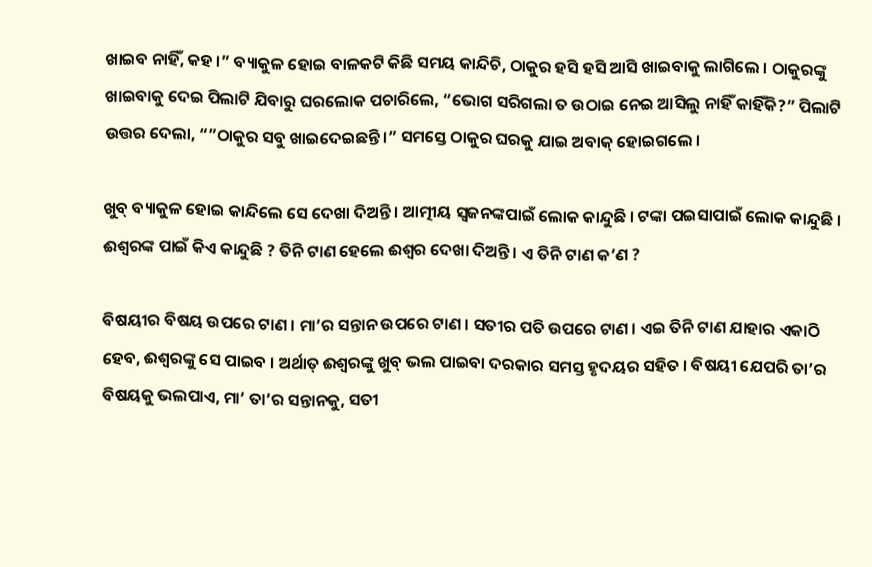ଖାଇବ ନାହିଁ, କହ ।” ବ୍ୟାକୁଳ ହୋଇ ବାଳକଟି କିଛି ସମୟ କାନ୍ଦିଚି, ଠାକୁର ହସି ହସି ଆସି ଖାଇବାକୁ ଲାଗିଲେ । ଠାକୁରଙ୍କୁ ଖାଇବାକୁ ଦେଇ ପିଲାଟି ଯିବାରୁ ଘରଲୋକ ପଚାରିଲେ, “ଭୋଗ ସରିଗଲା ତ ଉଠାଇ ନେଇ ଆସିଲୁ ନାହିଁ କାହିଁକି?” ପିଲାଟି ଉତ୍ତର ଦେଲା, “”ଠାକୁର ସବୁ ଖାଇଦେଇଛନ୍ତି ।” ସମସ୍ତେ ଠାକୁର ଘରକୁ ଯାଇ ଅବାକ୍ ହୋଇଗଲେ ।

ଖୁବ୍ ବ୍ୟାକୁଳ ହୋଇ କାନ୍ଦିଲେ ସେ ଦେଖା ଦିଅନ୍ତି । ଆତ୍ମୀୟ ସ୍ୱଜନଙ୍କପାଇଁ ଲୋକ କାନ୍ଦୁଛି । ଟଙ୍କା ପଇସାପାଇଁ ଲୋକ କାନ୍ଦୁଛି । ଈଶ୍ୱରଙ୍କ ପାଇଁ କିଏ କାନ୍ଦୁଛି ? ତିନି ଟାଣ ହେଲେ ଈଶ୍ୱର ଦେଖା ଦିଅନ୍ତି । ଏ ତିନି ଟାଣ କ’ଣ ?

ବିଷୟୀର ବିଷୟ ଉପରେ ଟାଣ । ମା’ର ସନ୍ତାନ ଉପରେ ଟାଣ । ସତୀର ପତି ଉପରେ ଟାଣ । ଏଇ ତିନି ଟାଣ ଯାହାର ଏକାଠି ହେବ, ଈଶ୍ୱରଙ୍କୁ ସେ ପାଇବ । ଅର୍ଥାତ୍ ଈଶ୍ୱରଙ୍କୁ ଖୁବ୍ ଭଲ ପାଇବା ଦରକାର ସମସ୍ତ ହୃଦୟର ସହିତ । ବିଷୟୀ ଯେପରି ତା’ର ବିଷୟକୁ ଭଲପାଏ, ମା’ ତା’ର ସନ୍ତାନକୁ, ସତୀ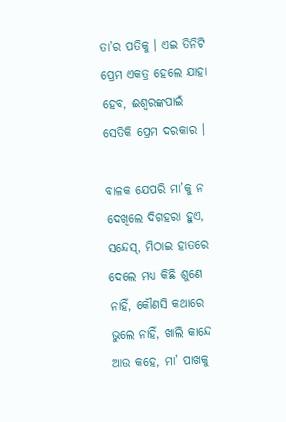ତା’ର ପତିକୁ । ଏଇ ତିନିଟି ପ୍ରେମ ଏକତ୍ର ହେଲେ ଯାହା ହେବ, ଈଶ୍ୱରଙ୍କପାଇଁ ସେତିକି ପ୍ରେମ ଦରକାର ।

ବାଳକ ଯେପରି ମା’କୁ ନ ଦେଖିଲେ ଦିଗହରା ହୁଏ, ସନ୍ଦେସ୍, ମିଠାଇ ହାତରେ ଦେଲେ ମଧ୍ୟ କିଛି ଶୁଣେ ନାହିଁ, କୌଣସି କଥାରେ ଭୁଲେ ନାହିଁ, ଖାଲି କାନ୍ଦେ ଆଉ କହେ, ମା’ ପାଖକୁ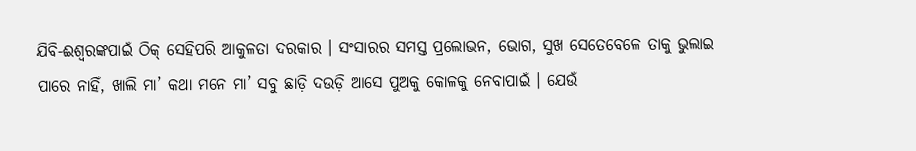ଯିବି-ଈଶ୍ୱରଙ୍କପାଇଁ ଠିକ୍ ସେହିପରି ଆକୁଳତା ଦରକାର । ସଂସାରର ସମସ୍ତ ପ୍ରଲୋଭନ, ଭୋଗ, ସୁଖ ସେତେବେଳେ ତାକୁ ଭୁଲାଇ ପାରେ ନାହିଁ, ଖାଲି ମା’ କଥା ମନେ ମା’ ସବୁ ଛାଡ଼ି ଦଉଡ଼ି ଆସେ ପୁଅକୁ କୋଳକୁ ନେବାପାଇଁ । ଯେଉଁ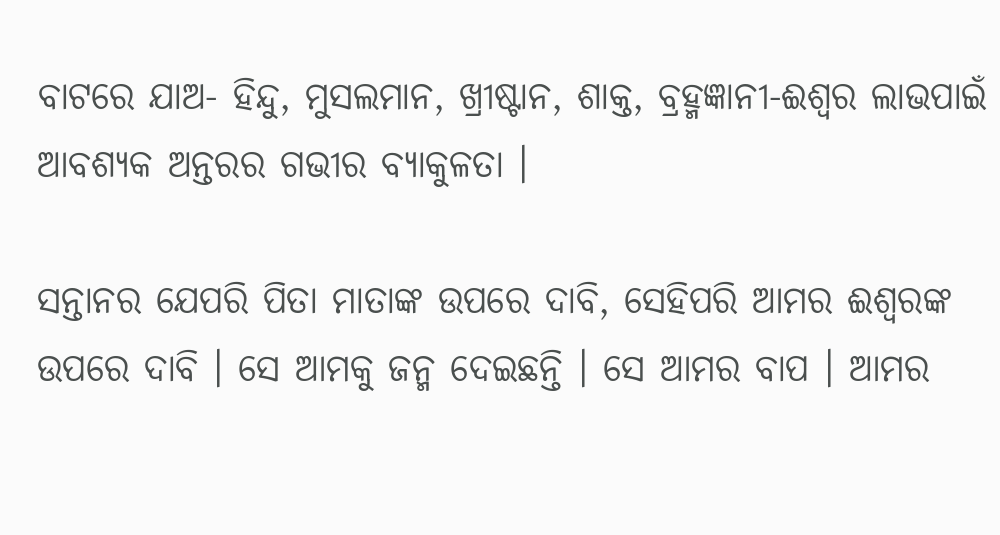ବାଟରେ ଯାଅ- ହିନ୍ଦୁ, ମୁସଲମାନ, ଖ୍ରୀଷ୍ଟାନ, ଶାକ୍ତ, ବ୍ରହ୍ମଜ୍ଞାନୀ-ଈଶ୍ୱର ଲାଭପାଇଁ ଆବଶ୍ୟକ ଅନ୍ତରର ଗଭୀର ବ୍ୟାକୁଳତା ।

ସନ୍ତାନର ଯେପରି ପିତା ମାତାଙ୍କ ଉପରେ ଦାବି, ସେହିପରି ଆମର ଈଶ୍ୱରଙ୍କ ଉପରେ ଦାବି । ସେ ଆମକୁ ଜନ୍ମ ଦେଇଛନ୍ତି । ସେ ଆମର ବାପ । ଆମର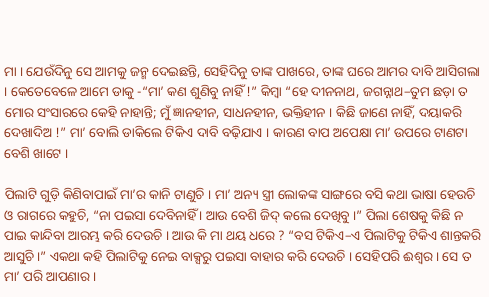ମା । ଯେଉଁଦିନୁ ସେ ଆମକୁ ଜନ୍ମ ଦେଇଛନ୍ତି, ସେହିଦିନୁ ତାଙ୍କ ପାଖରେ, ତାଙ୍କ ଘରେ ଆମର ଦାବି ଆସିଗଲା । କେତେବେଳେ ଆମେ ଡାକୁ -“ମା’ କଣ ଶୁଣିବୁ ନାହିଁ !” କିମ୍ବା “ହେ ଦୀନନାଥ, ଜଗନ୍ନାଥ–ତୁମ ଛଡ଼ା ତ ମୋର ସଂସାରରେ କେହି ନାହାନ୍ତି; ମୁଁ ଜ୍ଞାନହୀନ, ସାଧନହୀନ, ଭକ୍ତିହୀନ । କିଛି ଜାଣେ ନାହିଁ, ଦୟାକରି ଦେଖାଦିଅ !” ମା’ ବୋଲି ଡାକିଲେ ଟିକିଏ ଦାବି ବଢ଼ିଯାଏ । କାରଣ ବାପ ଅପେକ୍ଷା ମା’ ଉପରେ ଟାଣଟା ବେଶି ଖାଟେ ।

ପିଲାଟି ଗୁଡ଼ି କିଣିବାପାଇଁ ମା’ର କାନି ଟାଣୁଚି । ମା’ ଅନ୍ୟ ସ୍ତ୍ରୀ ଲୋକଙ୍କ ସାଙ୍ଗରେ ବସି କଥା ଭାଷା ହେଉଚି ଓ ରାଗରେ କହୁଚି, “ନା ପଇସା ଦେବିନାହିଁ । ଆଉ ବେଶି ଜିଦ୍ କଲେ ଦେଖିବୁ ।” ପିଲା ଶେଷକୁ କିଛି ନ ପାଇ କାନ୍ଦିବା ଆରମ୍ଭ କରି ଦେଉଚି । ଆଉ କି ମା ଥୟ ଧରେ ? “ବସ ଟିକିଏ–ଏ ପିଲାଟିକୁ ଟିକିଏ ଶାନ୍ତକରି ଆସୁଚି ।” ଏକଥା କହି ପିଲାଟିକୁ ନେଇ ବାକ୍ସରୁ ପଇସା ବାହାର କରି ଦେଉଚି । ସେହିପରି ଈଶ୍ୱର । ସେ ତ ମା’ ପରି ଆପଣାର ।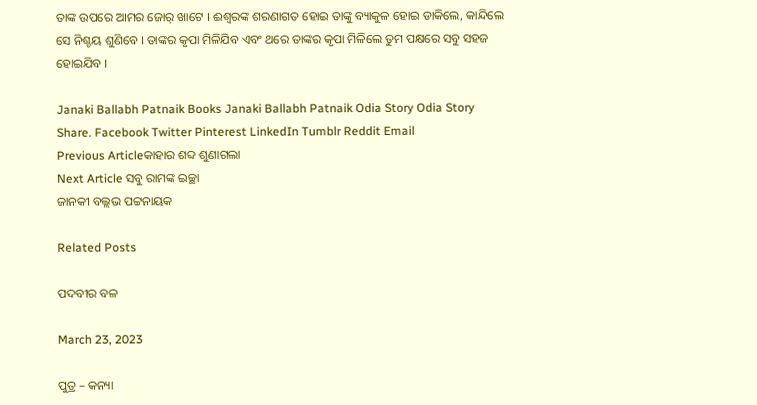ତାଙ୍କ ଉପରେ ଆମର ଜୋର୍ ଖାଟେ । ଈଶ୍ୱରଙ୍କ ଶରଣାଗତ ହୋଇ ତାଙ୍କୁ ବ୍ୟାକୁଳ ହୋଇ ଡାକିଲେ, କାନ୍ଦିଲେ ସେ ନିଶ୍ଚୟ ଶୁଣିବେ । ତାଙ୍କର କୃପା ମିଳିଯିବ ଏବଂ ଥରେ ତାଙ୍କର କୃପା ମିଳିଲେ ତୁମ ପକ୍ଷରେ ସବୁ ସହଜ ହୋଇଯିବ ।

Janaki Ballabh Patnaik Books Janaki Ballabh Patnaik Odia Story Odia Story
Share. Facebook Twitter Pinterest LinkedIn Tumblr Reddit Email
Previous Articleକାହାର ଶବ୍ଦ ଶୁଣାଗଲା
Next Article ସବୁ ରାମଙ୍କ ଇଚ୍ଛା
ଜାନକୀ ବଲ୍ଲଭ ପଟ୍ଟନାୟକ

Related Posts

ପଦବୀର ବଳ

March 23, 2023

ପୁତ୍ର – କନ୍ୟା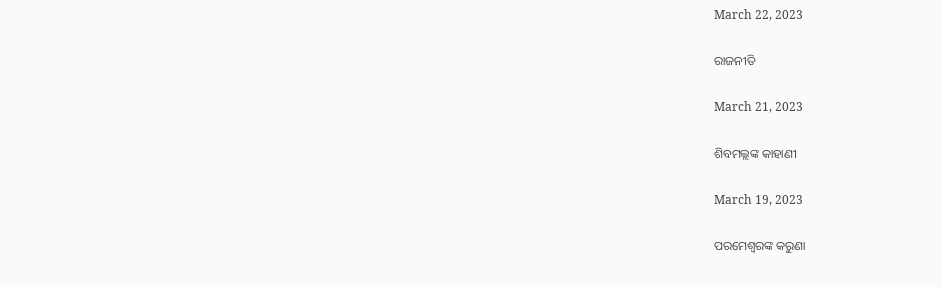March 22, 2023

ରାଜନୀତି

March 21, 2023

ଶିବମଲ୍ଲଙ୍କ କାହାଣୀ

March 19, 2023

ପରମେଶ୍ୱରଙ୍କ କରୁଣା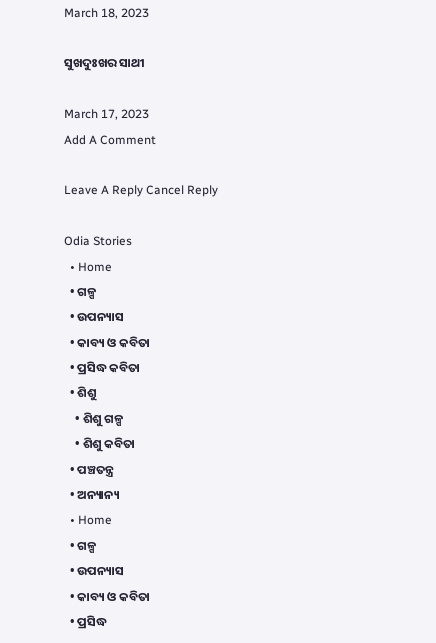March 18, 2023

ସୁଖଦୁଃଖର ସାଥୀ

March 17, 2023
Add A Comment

Leave A Reply Cancel Reply

Odia Stories
  • Home
  • ଗଳ୍ପ
  • ଉପନ୍ୟାସ
  • କାବ୍ୟ ଓ କବିତା
  • ପ୍ରସିଦ୍ଧ କବିତା
  • ଶିଶୁ
    • ଶିଶୁ ଗଳ୍ପ
    • ଶିଶୁ କବିତା
  • ପଞ୍ଚତନ୍ତ୍ର
  • ଅନ୍ୟାନ୍ୟ
  • Home
  • ଗଳ୍ପ
  • ଉପନ୍ୟାସ
  • କାବ୍ୟ ଓ କବିତା
  • ପ୍ରସିଦ୍ଧ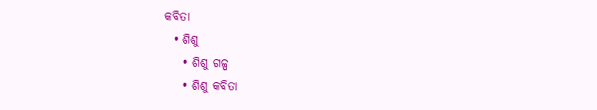କବିତା
  • ଶିଶୁ
    • ଶିଶୁ ଗଳ୍ପ
    • ଶିଶୁ କବିତା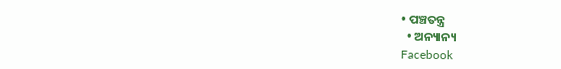• ପଞ୍ଚତନ୍ତ୍ର
  • ଅନ୍ୟାନ୍ୟ
Facebook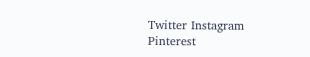Twitter Instagram Pinterest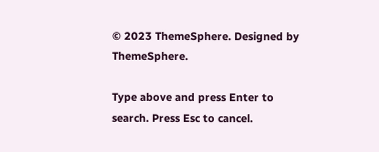© 2023 ThemeSphere. Designed by ThemeSphere.

Type above and press Enter to search. Press Esc to cancel.